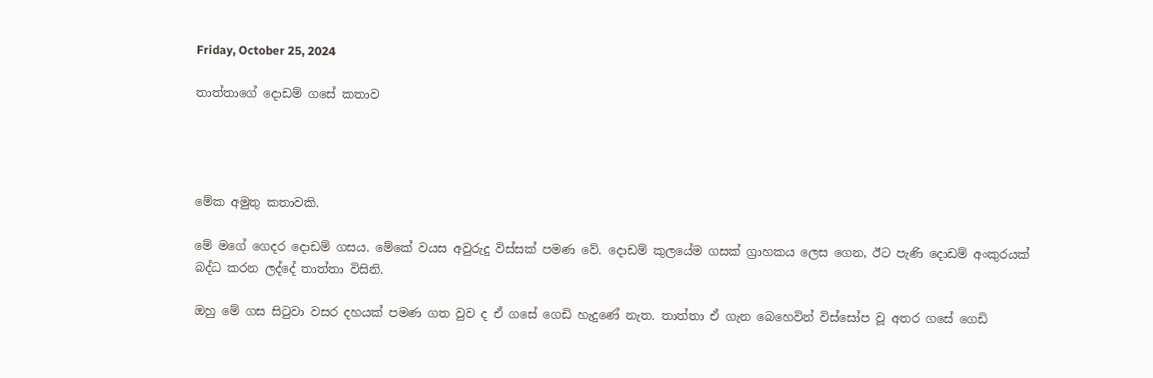Friday, October 25, 2024

තාත්තාගේ දොඩම් ගසේ කතාව




මේක අමුතු කතාවකි.

මේ මගේ ගෙදර දොඩම් ගසය. මේකේ වයස අවුරුදු විස්සක් පමණ වේ. දොඩම් කුලයේම ගසක් ග්‍රාහකය ලෙස ගෙන, ඊට පැණි දොඩම් අංකුරයක් බද්ධ කරන ලද්දේ තාත්තා විසිනි.

ඔහු මේ ගස සිටුවා වසර දහයක් පමණ ගත වුව ද ඒ ගසේ ගෙඩි හැදුණේ නැත. තාත්තා ඒ ගැන බෙහෙවින් විස්සෝප වූ අතර ගසේ ගෙඩි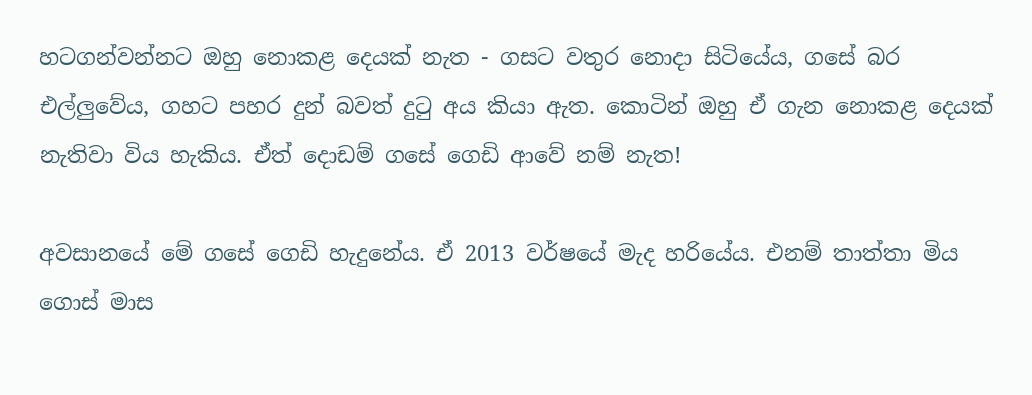හටගන්වන්නට ඔහු නොකළ දෙයක් නැත - ගසට වතුර නොදා සිටියේය, ගසේ බර එල්ලුවේය, ගහට පහර දුන් බවත් දුටු අය කියා ඇත. කොටින් ඔහු ඒ ගැන නොකළ දෙයක් නැතිවා විය හැකිය. ඒත් දොඩම් ගසේ ගෙඩි ආවේ නම් නැත!

අවසානයේ මේ ගසේ ගෙඩි හැදුනේය. ඒ 2013 වර්ෂයේ මැද හරියේය. එනම් තාත්තා මිය ගොස් මාස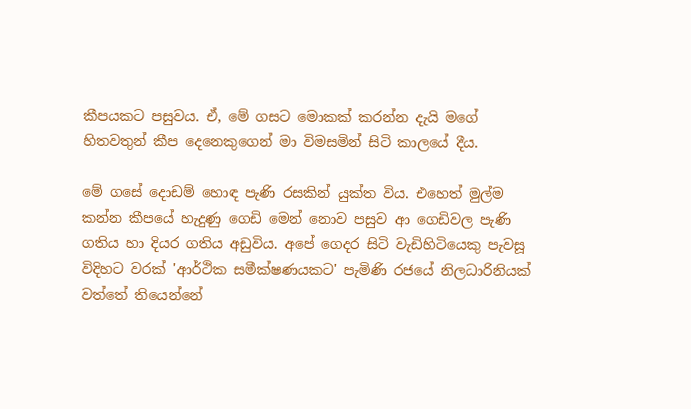කීපයකට පසුවය. ඒ, මේ ගසට මොකක් කරන්න දැයි මගේ හිතවතුන් කීප දෙනෙකුගෙන් මා විමසමින් සිටි කාලයේ දීය.

මේ ගසේ දොඩම් හොඳ පැණි රසකින් යුක්ත විය. එහෙත් මුල්ම කන්න කීපයේ හැදුණු ගෙඩි මෙන් නොව පසුව ආ ගෙඩිවල පැණි ගතිය හා දියර ගතිය අඩුවිය. අපේ ගෙදර සිටි වැඩිහිටියෙකු පැවසූ විදිහට වරක් 'ආර්ථික සමීක්ෂණයකට' පැමිණි රජයේ නිලධාරිනියක් වත්තේ තියෙන්නේ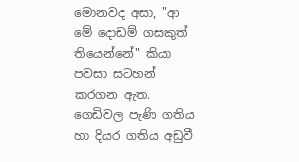මොනවද අසා, "ආ මේ දොඩම් ගසකුත් තියෙන්නේ" කියා පවසා සටහන් කරගන ඇත. ගෙඩිවල පැණි ගතිය හා දියර ගතිය අඩුවී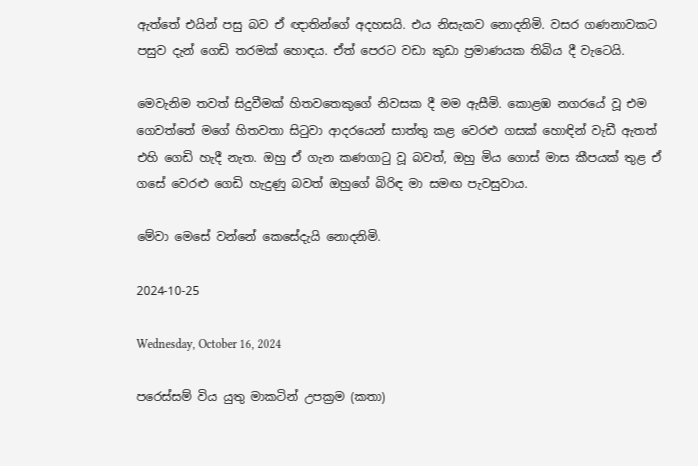ඇත්තේ එයින් පසු බව ඒ ඥාතින්ගේ අදහසයි. එය නිසැකව නොදනිමි. වසර ගණනාවකට පසුව දැන් ගෙඩි තරමක් හොඳය. ඒත් පෙරට වඩා කුඩා ප්‍රමාණයක තිබිය දී වැටෙයි.

මෙවැනිම තවත් සිදුවීමක් හිතවතෙකුගේ නිවසක දී මම ඇසීමි. කොළඹ නගරයේ වූ එම ගෙවත්තේ මගේ හිතවතා සිටුවා ආදරයෙන් සාත්තු කළ වෙරළු ගසක් හොඳින් වැඩී ඇතත් එහි ගෙඩි හැදී නැත. ඔහු ඒ ගැන කණගාටු වූ බවත්, ඔහු මිය ගොස් මාස කීපයක් තුළ ඒ ගසේ වෙරළු ගෙඩි හැදුණු බවත් ඔහුගේ බිරිඳ මා සමඟ පැවසුවාය.

මේවා මෙසේ වන්නේ කෙසේදැයි නොදනිමි.

2024-10-25

Wednesday, October 16, 2024

පරෙස්සම් විය යුතු මාකටින් උපක්‍රම (කතා)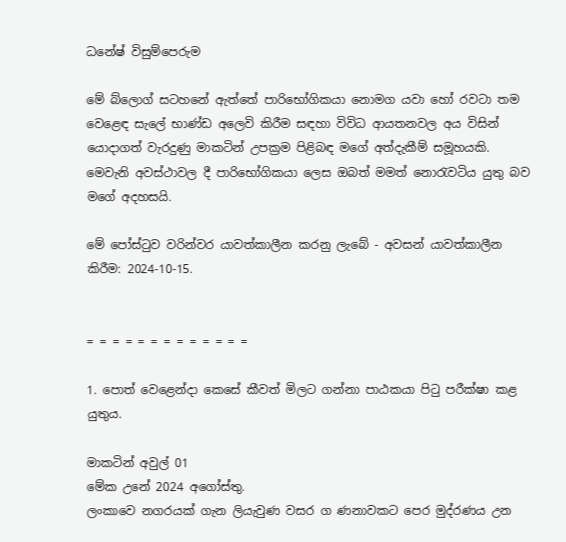ධනේෂ් විසුම්පෙරුම

මේ බ්ලොග් සටහනේ ඇත්තේ පාරිභෝගිකයා නොමග යවා හෝ රවටා තම වෙළෙඳ සැලේ භාණ්ඩ අලෙවි කිරීම සඳහා විවිධ ආයතනවල අය විසින් යොදාගත් වැරදුණු මාකටින් උපක්‍රම පිළිබඳ මගේ අත්දැකීම් සමූහයකි. මෙවැනි අවස්ථාවල දී පාරිභෝගිකයා ලෙස ඔබත් මමත් නොරැවටිය යුතු බව මගේ අදහසයි.

මේ පෝස්ටුව වරින්වර යාවත්කාලීන කරනු ලැබේ - අවසන් යාවත්කාලීන කිරීම: 2024-10-15.


= = = = = = = = = = = = =

1. පොත් වෙළෙන්දා කෙසේ කීවත් මිලට ගන්නා පාඨකයා පිටු පරීක්ෂා කළ යුතුය.

මාකටින් අවුල් 01
මේක උනේ 2024 අගෝස්තු.
ලංකාවෙ නගරයක් ගැන ලියැවුණ වසර ග ණනාවකට පෙර මුද්රණය උන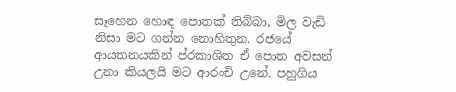සෑහෙන හොඳ පොතක් තිබ්බා, මිල වැඩි නිසා මට ගන්න නොහිතුන. රජයේ ආයතනයකින් ප්රකාශිත ඒ පොත අවසන් උනා කියලයි මට ආරංචි උනේ. පහුගිය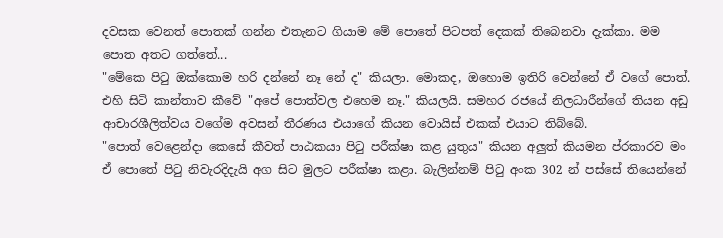දවසක වෙනත් පොතක් ගන්න එතැනට ගියාම මේ පොතේ පිටපත් දෙකක් තිබෙනවා දැක්කා. මම පොත අතට ගත්තේ...
"මේකෙ පිටු ඔක්කොම හරි දන්නේ නෑ නේ ද" කියලා. මොකද, ඔහොම ඉතිරි වෙන්නේ ඒ වගේ පොත්.
එහි සිටි කාන්තාව කීවේ "අපේ පොත්වල එහෙම නෑ." කියලයි. සමහර රජයේ නිලධාරීන්ගේ තියන අඩු ආචාරශීලිත්වය වගේම අවසන් තීරණය එයාගේ කියන වොයිස් එකක් එයාට තිබ්බේ.
"පොත් වෙළෙන්දා කෙසේ කීවත් පාඨකයා පිටු පරීක්ෂා කළ යුතුය" කියන අලුත් කියමන ප්රකාරව මං ඒ පොතේ පිටු නිවැරදිදැයි අග සිට මුලට පරීක්ෂා කළා. බැලින්නම් පිටු අංක 302 න් පස්සේ තියෙන්නේ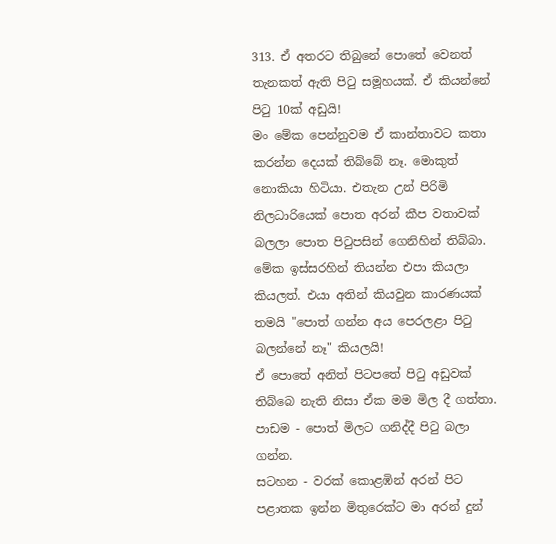313. ඒ අතරට තිබුනේ පොතේ වෙනත් තැනකත් ඇති පිටු සමූහයක්. ඒ කියන්නේ පිටු 10ක් අඩුයි!
මං මේක පෙන්නුවම ඒ කාන්තාවට කතා කරන්න දෙයක් තිබ්බේ නෑ. මොකුත් නොකියා හිටියා. එතැන උන් පිරිමි නිලධාරියෙක් පොත අරන් කීප වතාවක් බලලා පොත පිටුපසින් ගෙනිහින් තිබ්බා. මේක ඉස්සරහින් තියන්න එපා කියලා කියලත්. එයා අතින් කියවුන කාරණයක් තමයි "පොත් ගන්න අය පෙරලළා පිටු බලන්නේ නෑ" කියලයි!
ඒ පො‌තේ අනිත් පිටපතේ පිටු අඩුවක් තිබ්බෙ නැති නිසා ඒක මම මිල දී ගත්තා.
පාඩම - පොත් මිලට ගනිද්දී පිටු බලා ගන්න.
සටහන - වරක් කොළඹින් අරන් පිට පළාතක ඉන්න මිතුරෙක්ට මා අරන් දුන්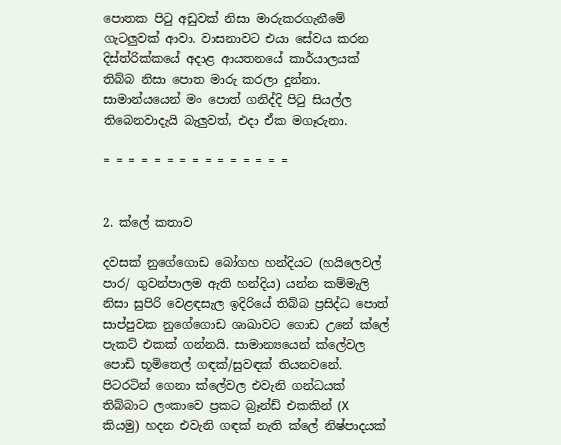පොතක පිටු අඩුවක් නිසා මාරුකරගැනීමේ ගැටලුවක් ආවා. වාසනාවට එයා සේවය කරන දිස්ත්රික්කයේ අදාළ ආයතනයේ කාර්යාලයක් තිබ්බ නිසා පොත මාරු කරලා දුන්නා. සාමාන්යයෙන් මං පොත් ගනිද්දි පිටු සියල්ල තිබෙනවාදැයි බැලුවත්, එදා ඒක මගෑරුනා.

= = = = = = = = = = = = = = =


2. ක්ලේ කතාව

දවසක් නුගේගොඩ බෝගහ හන්දියට (හයිලෙවල් පාර/ ගුවන්පාලම ඇති හන්දිය) යන්න කම්මැලි නිසා සුපිරි වෙළඳසැල ඉදිරියේ තිබ්බ ‌ප්‍රසිද්ධ පොත් සාප්පුවක නුගේගොඩ ශාඛාවට ගොඩ උනේ ක්ලේ පැකට් එකක් ගන්නයි. සාමාන්‍යයෙන් ක්ලේවල පොඩි භූමිතෙල් ගඳක්/සුවඳක් තියනවනේ. පිටරටින් ගෙනා ක්ලේවල එවැනි ගන්ධයක් තිබ්බාට ලංකාවෙ ප්‍රකට බ්‍රෑන්ඩ් එකකින් (X කියමු) හදන එවැනි ගඳක් නැති ක්ලේ නිෂ්පාදයක්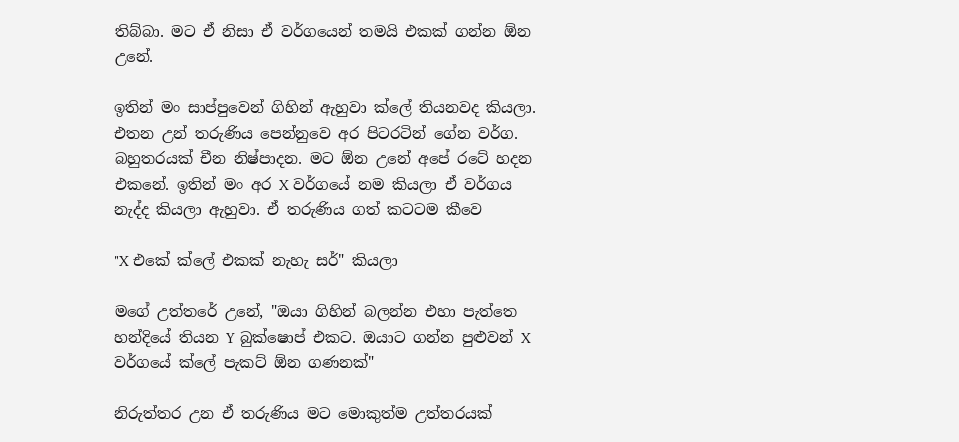තිබ්බා. මට ඒ නිසා ඒ වර්ගයෙන් තමයි එකක් ගන්න ඕන උනේ.

ඉතින් මං සාප්පුවෙන් ගිහින් ඇහුවා ක්ලේ තියනවද කියලා. එතන උන් තරුණිය පෙන්නුවෙ අර පිටරටින් ගේන වර්ග. බහුතරයක් චීන නිෂ්පාදන. මට ඕන උනේ අපේ රටේ හදන එකනේ. ඉතින් මං අර X වර්ගයේ නම කියලා ඒ වර්ගය නැද්ද කියලා ඇහුවා. ඒ තරුණිය ගත් කටටම කීවෙ

"X එකේ ක්ලේ එකක් නැහැ සර්" කියලා

මගේ උත්තරේ උනේ, "ඔයා‌ ගිහින් බලන්න එහා පැත්තෙ හන්දියේ තියන Y බුක්ෂොප් එකට. ඔයාට ගන්න පුළුවන් X වර්ගයේ ක්ලේ පැකට් ඕන ගණනක්"

නිරුත්තර උන ඒ තරුණිය මට මොකුත්ම උත්තරයක්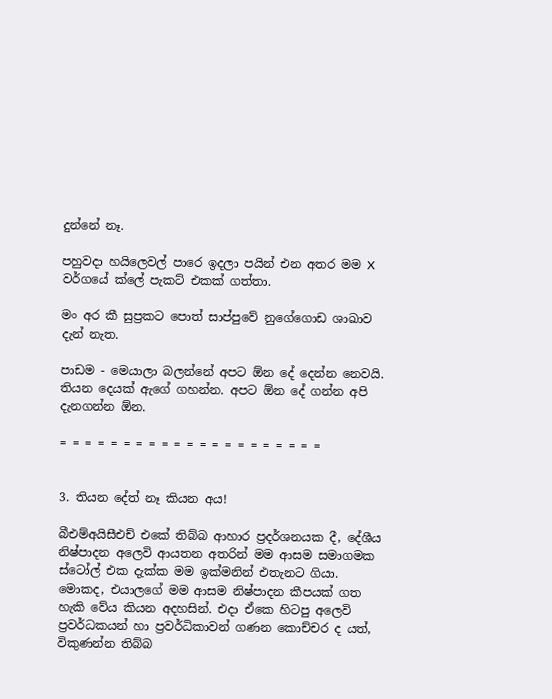දුන්නේ නෑ.

පහුවදා හයිලෙවල් පාරෙ ඉදලා පයින් එන අතර මම X වර්ගයේ ක්ලේ පැකට් එකක් ගත්තා.

මං අර කී සුප්‍රකට පොත් සාප්පුවේ නුගේගොඩ ශාඛාව දැන් නැත.

පාඩම - මෙයාලා බලන්නේ අපට ඕන දේ දෙන්න නෙවයි. තියන දෙයක් ඇගේ ගහන්න. අපට ඕන දේ ගන්න අපි දැනගන්න ඕන.

= = = = = = = = = = = = = = = = = = = = =


3. තියන දේත් නෑ කියන අය!

බීඑම්අයිසීඑච් එකේ තිබ්බ ආහාර ප්‍රදර්ශනයක දී, දේශීය නිෂ්පාදන අලෙවි ආයතන අතරින් මම ආසම සමාගමක ස්ටෝල් එක දැක්ක මම ඉක්මනින් එතැනට ගියා. මොකද, එයාලගේ මම ආසම නිෂ්පාදන කීපයක් ගත හැකි වේය කියන අදහසින්. එදා ඒකෙ හිටපු අලෙවි ප්‍රවර්ධකයන් හා ප්‍රවර්ධිකාවන් ගණන කොච්චර ද යත්, විකුණන්න තිබ්බ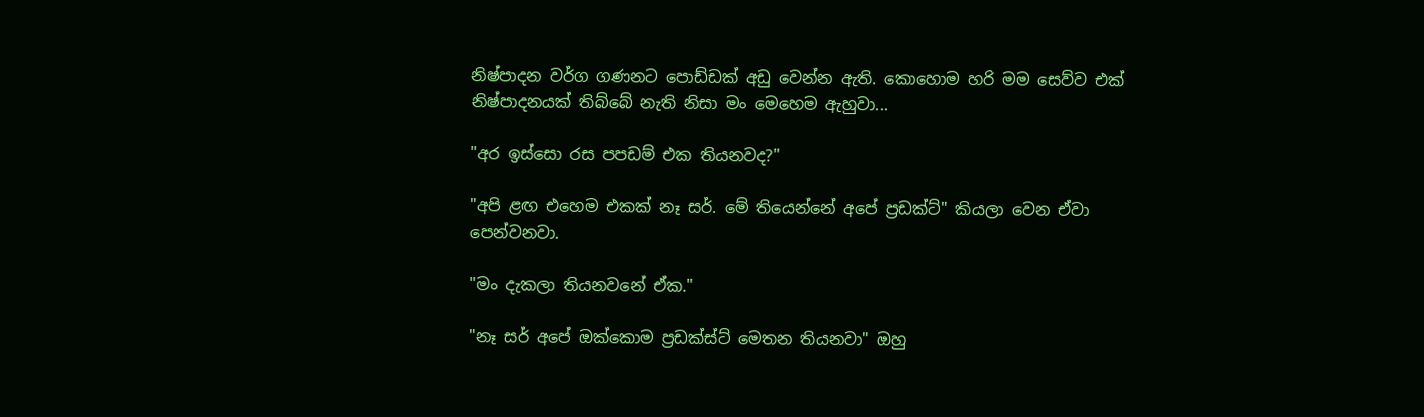නිෂ්පාදන වර්ග ගණනට පොඩ්ඩක් අඩු වෙන්න ඇති. කොහොම හරි මම සෙව්ව එක් නිෂ්පාදනයක් ‌තිබ්බේ නැති නිසා මං මෙහෙම ඇහුවා...

"අර ඉස්සො රස පපඩම් එක තියනවද?"

"අපි ළඟ එහෙම එකක් නෑ සර්. මේ තියෙන්නේ අපේ ප්‍රඩක්ට්" කියලා වෙන ඒවා පෙන්වනවා.

"මං දැකලා තියනවනේ ඒක."

"නෑ සර් අපේ ඔක්කොම ප්‍රඩක්ස්ට් මෙතන තියනවා" ඔහු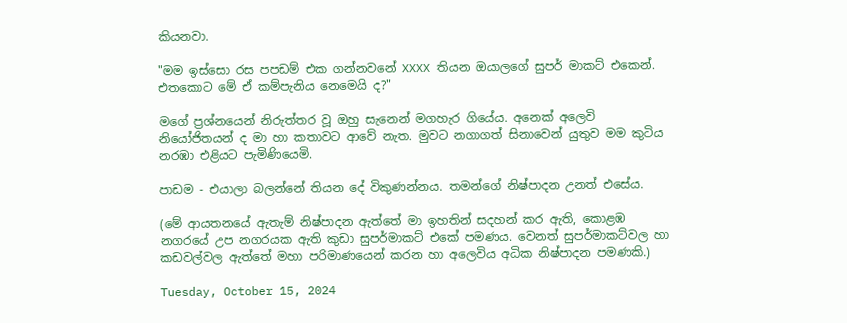කියනවා.

"මම ඉස්සො රස පපඩම් එක ගන්නවනේ XXXX තියන ඔයාලගේ සුපර් මාකට් එකෙන්. එතකොට මේ ඒ කම්පැනිය නෙමෙයි ද?"

මගේ ප්‍රශ්නයෙන් නිරුත්තර වූ ඔහු සැනෙන් මගහැර ගියේය. අනෙක් අලෙවි නියෝජිතයන් ද මා හා කතාවට ආවේ නැත. මුවට නගාගත් සිනාවෙන් යුතුව මම කුටිය නරඹා එළියට පැමිණියෙමි.

පාඩම - එයාලා බලන්නේ තියන දේ විකුණන්නය. තමන්ගේ නිෂ්පාදන උනත් එසේය.

(මේ ආයතනයේ ඇතැම් නිෂ්පාදන ඇත්තේ මා ඉහතින් සදහන් කර ඇති, කොළඹ නගරයේ උප නගරයක ඇති කුඩා සුපර්මාකට් එකේ පමණය. වෙනත් සුපර්මාකට්වල හා කඩවල්වල ඇත්තේ මහා පරිමාණයෙන් කරන හා අලෙවිය අධික නිෂ්පාදන පමණකි.)

Tuesday, October 15, 2024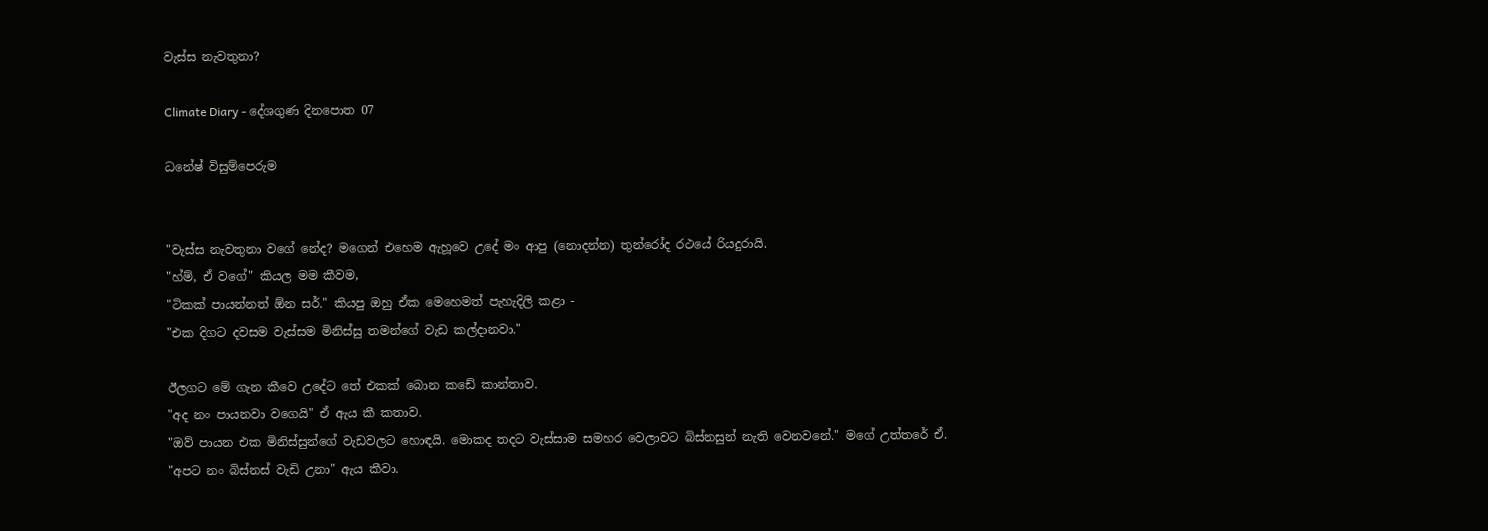වැස්ස නැවතුනා?

Climate Diary - දේශගුණ දිනපොත 07

ධනේෂ් විසුම්පෙරුම


"වැස්ස නැවතුනා වගේ නේද? මගෙන් එහෙම ඇහූවෙ උදේ මං ආපු (නොදන්න) තුන්රෝද රථයේ රියදුරායි.
"හ්ම්, ඒ වගේ" කියල මම කීවම,
"ටිකක් පායන්නත් ඕන සර්." කියපු ඔහු ඒක මෙහෙමත් පැහැදිලි කළා -
"එක දිගට දවසම වැස්සම මිනිස්සු තමන්ගේ වැඩ කල්දානවා."

ඊලගට මේ ගැන කීවෙ උදේට තේ එකක් බොන කඩේ කාන්තාව.
"අද නං පායනවා වගෙයි" ඒ ඇය කී කතාව.
"ඔව් පායන එක මිනිස්සුන්ගේ වැඩවලට හොඳයි. මොකද තදට වැස්සාම සමහර වෙලාවට බිස්නසුන් නැති වෙනවනේ." මගේ උත්තරේ ඒ.
"අපට නං බිස්නස් වැඩි උනා" ඇය කීවා.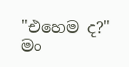"එහෙම ද?" මං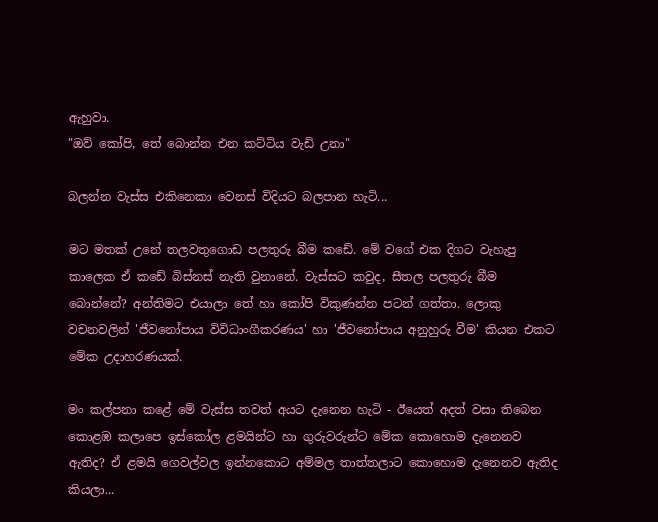ඇහුවා.
"ඔව් කෝපි, තේ බොන්න එන කට්ටිය වැඩි උනා"

බලන්න වැස්ස එකිනෙකා වෙනස් විදියට බලපාන හැටි...

මට මතක් උනේ තලවතුගොඩ පලතුරු බීම කඩේ. මේ වගේ එක දිගට වැහැපු කාලෙක ඒ කඩේ බිස්නස් නැති වුනානේ. වැස්සට කවුද, සීතල පලතුරු බීම බොන්නේ? අන්තිමට එයාලා තේ හා කෝපි විකුණන්න පටන් ගත්තා. ලොකු වචනවලින් 'ජීවනෝපාය විවිධාංගීකරණය' හා 'ජීවනෝපාය අනුහුරු වීම' කියන එකට මේක උදාහරණයක්.

මං කල්පනා කළේ මේ වැස්ස තවත් අයට දැනෙන හැටි - ඊයෙත් අදත් වසා තිබෙන කොළඹ කලාපෙ ඉස්කෝල ළමයින්ට හා ගුරුවරුන්ට මේක කොහොම දැනෙනව ඇතිද? ඒ ළමයි ගෙවල්වල ඉන්නකොට අම්මල තාත්තලාට කොහොම දැනෙනව ඇතිද කියලා...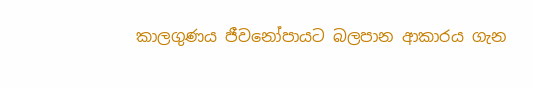කාලගුණය ජීවනෝපායට බලපාන ආකාරය ගැන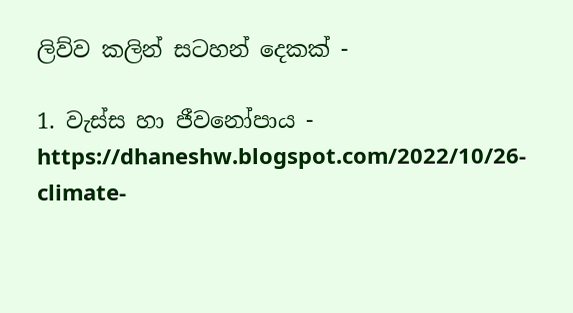ලිව්ව කලින් සටහන් දෙකක් -

1. වැස්ස හා ජීවනෝපාය - https://dhaneshw.blogspot.com/2022/10/26-climate-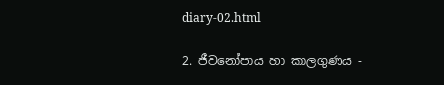diary-02.html

2. ජීවනෝපාය හා කාලගුණය -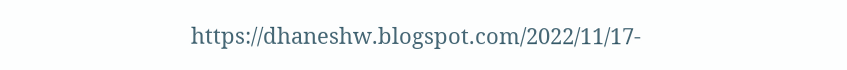https://dhaneshw.blogspot.com/2022/11/17-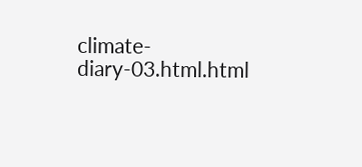climate-diary-03.html.html